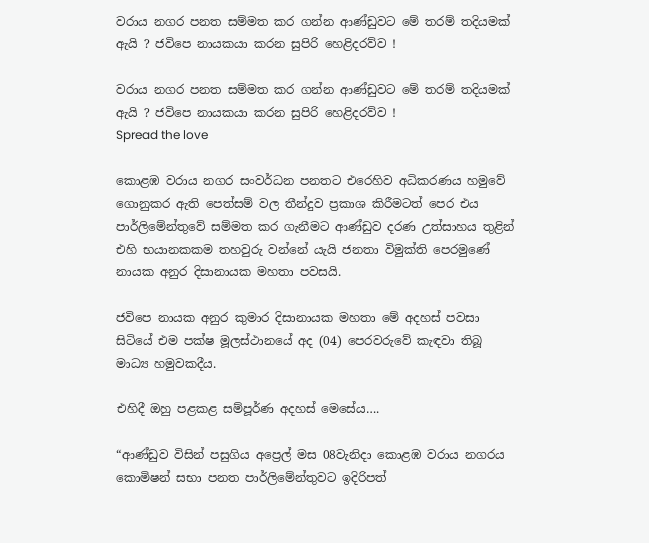වරාය නගර පනත සම්මත කර ගන්න ආණ්ඩුවට මේ තරම් තදියමක් ඇයි ? ජවිපෙ නායකයා කරන සුපිරි හෙළිදරව්ව !

වරාය නගර පනත සම්මත කර ගන්න ආණ්ඩුවට මේ තරම් තදියමක් ඇයි ? ජවිපෙ නායකයා කරන සුපිරි හෙළිදරව්ව !
Spread the love

කොළඹ වරාය නගර සංවර්ධන පනතට එරෙහිව අධිකරණය හමුවේ ගොනුකර ඇති පෙත්සම් වල තීන්දුව ප්‍රකාශ කිරීමටත් පෙර එය පාර්ලිමේන්තුවේ සම්මත කර ගැනීමට ආණ්ඩුව දරණ උත්සාහය තුළින් එහි භයානකකම තහවුරු වන්නේ යැයි ජනතා විමුක්ති පෙරමුණේ නායක අනුර දිසානායක මහතා පවසයි.

ජවිපෙ නායක අනුර කුමාර දිසානායක මහතා මේ අදහස් පවසා සිටියේ එම පක්ෂ මූලස්ථානයේ අද (04) පෙරවරුවේ කැඳවා තිබූ මාධ්‍ය හමුවකදීය.

එහිදී ඔහු පළකළ සම්පූර්ණ අදහස් මෙසේය….

“ආණ්ඩුව විසින් පසුගිය අප්‍රෙල් මස 08වැනිදා කොළඹ වරාය නගරය කොමිෂන් සභා පනත පාර්ලිමේන්තුවට ඉදිරිපත්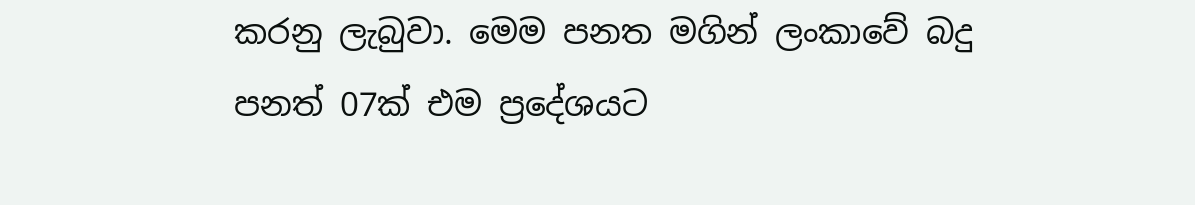කරනු ලැබුවා. මෙම පනත මගින් ලංකාවේ බදු පනත් 07ක් එම ප්‍රදේශයට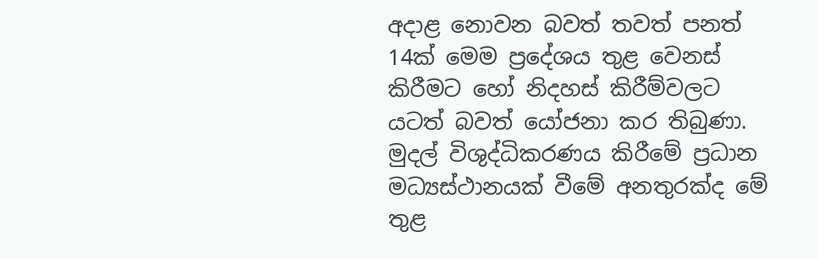අදාළ නොවන බවත් තවත් පනත් 14ක් මෙම ප්‍රදේශය තුළ වෙනස් කිරීමට හෝ නිදහස් කිරීම්වලට යටත් බවත් යෝජනා කර තිබුණා. මුදල් විශුද්ධිකරණය කිරීමේ ප්‍රධාන මධ්‍යස්ථානයක් වීමේ අනතුරක්ද මේ තුළ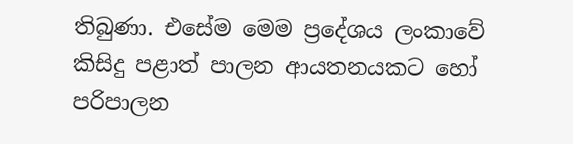තිබුණා. එසේම මෙම ප්‍රදේශය ලංකාවේ කිසිදු පළාත් පාලන ආයතනයකට හෝ පරිපාලන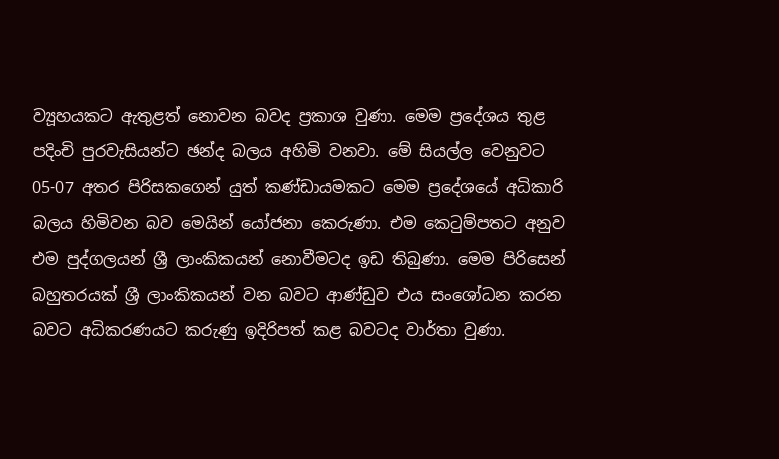ව්‍යූහයකට ඇතුළත් නොවන බවද ප්‍රකාශ වුණා. මෙම ප්‍රදේශය තුළ පදිංචි පුරවැසියන්ට ඡන්ද බලය අහිමි වනවා. මේ සියල්ල වෙනුවට 05-07 අතර පිරිසකගෙන් යුත් කණ්ඩායමකට මෙම ප්‍රදේශයේ අධිකාරි බලය හිමිවන බව මෙයින් යෝජනා කෙරුණා. එම කෙටුම්පතට අනුව එම පුද්ගලයන් ශ්‍රී ලාංකිකයන් නොවීමටද ඉඩ තිබුණා. මෙම පිරිසෙන් බහුතරයක් ශ්‍රී ලාංකිකයන් වන බවට ආණ්ඩුව එය සංශෝධන කරන බවට අධිකරණයට කරුණු ඉදිරිපත් කළ බවටද වාර්තා වුණා.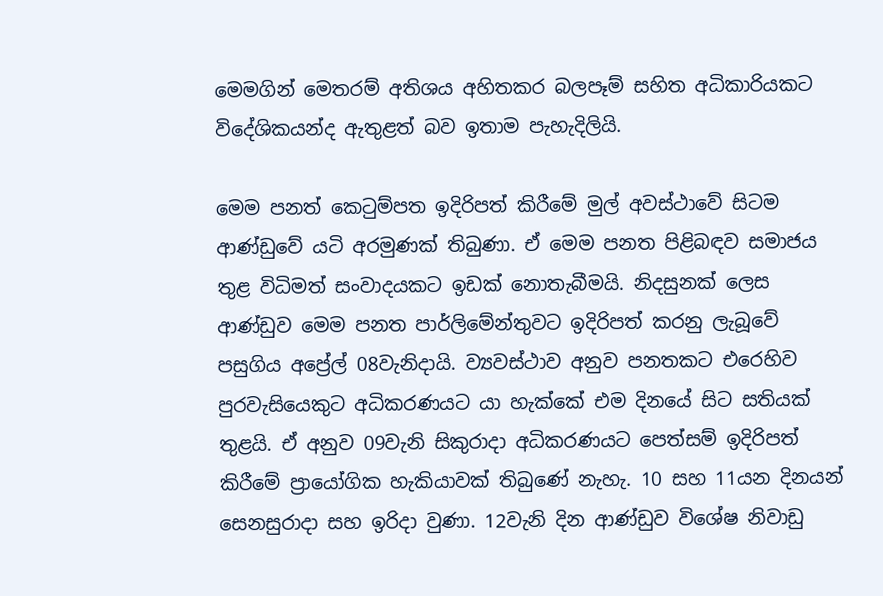මෙමගින් මෙතරම් අතිශය අහිතකර බලපෑම් සහිත අධිකාරියකට විදේශිකයන්ද ඇතුළත් බව ඉතාම පැහැදිලියි.

මෙම පනත් කෙටුම්පත ඉදිරිපත් කිරීමේ මුල් අවස්ථාවේ සිටම ආණ්ඩුවේ යටි අරමුණක් තිබුණා. ඒ මෙම පනත පිළිබඳව සමාජය තුළ විධිමත් සංවාදයකට ඉඩක් නොතැබීමයි. නිදසුනක් ලෙස ආණ්ඩුව මෙම පනත පාර්ලිමේන්තුවට ඉදිරිපත් කරනු ලැබූවේ පසුගිය අප්‍රේල් 08වැනිදායි. ව්‍යවස්ථාව අනුව පනතකට එරෙහිව පුරවැසියෙකුට අධිකරණයට යා හැක්කේ එම දිනයේ සිට සතියක් තුළයි. ඒ අනුව 09වැනි සිකුරාදා අධිකරණයට පෙත්සම් ඉදිරිපත් කිරීමේ ප්‍රායෝගික හැකියාවක් තිබුණේ නැහැ. 10 සහ 11යන දිනයන් සෙනසුරාදා සහ ඉරිදා වුණා. 12වැනි දින ආණ්ඩුව විශේෂ නිවාඩු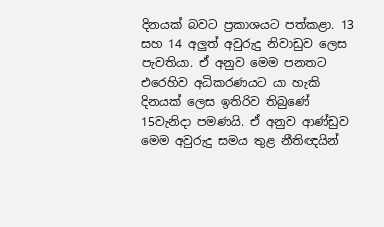දිනයක් බවට ප්‍රකාශයට පත්කළා. 13 සහ 14 අලුත් අවුරුදු නිවාඩුව ලෙස පැවතියා. ඒ අනුව මෙම පනතට එරෙහිව අධිකරණයට යා හැකි දිනයක් ලෙස ඉතිරිව තිබුණේ 15වැනිදා පමණයි. ඒ අනුව ආණ්ඩුව මෙම අවුරුදු සමය තුළ නීතිඥයින්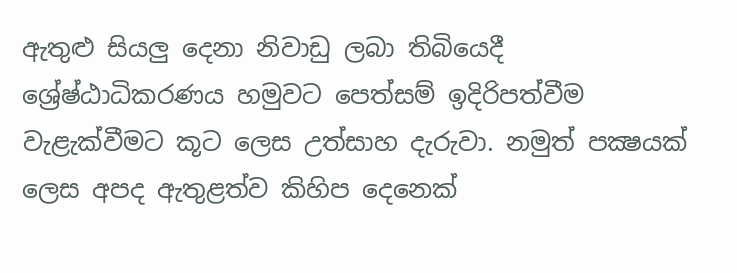ඇතුළු සියලු දෙනා නිවාඩු ලබා තිබියෙදී ශ්‍රේෂ්ඨාධිකරණය හමුවට පෙත්සම් ඉදිරිපත්වීම වැළැක්වීමට කූට ලෙස උත්සාහ දැරුවා. නමුත් පක්‍ෂයක් ලෙස අපද ඇතුළත්ව කිහිප දෙනෙක්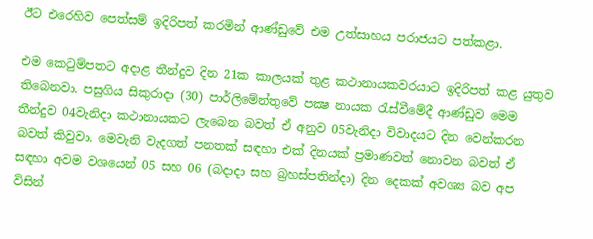ඊට එරෙහිව පෙත්සම් ඉදිරිපත් කරමින් ආණ්ඩුවේ එම උත්සාහය පරාජයට පත්කළා.

එම කෙටුම්පතට අදාළ තීන්දුව දින 21ක කාලයක් තුළ කථානායකවරයාට ඉදිරිපත් කළ යුතුව තිබෙනවා. පසුගිය සිකුරාදා (30) පාර්ලිමේන්තුවේ පක්‍ෂ නායක රැස්වීමේදී ආණ්ඩුව මෙම තීන්දුව 04වැනිදා කථානායකට ලැබෙන බවත් ඒ අනුව 05වැනිදා විවාදයට දින වෙන්කරන බවත් කිවුවා. මෙවැනි වැදගත් පනතක් සඳහා එක් දිනයක් ප්‍රමාණවත් නොවන බවත් ඒ සඳහා අවම වශයෙන් 05 සහ 06 (බදාදා සහ බ්‍රහස්පතින්දා) දින දෙකක් අවශ්‍ය බව අප විසින්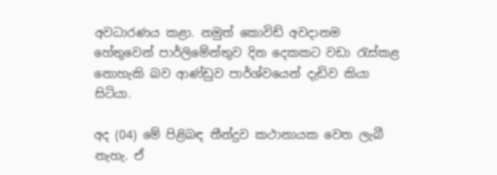අවධාරණය කළා. නමුත් කොවිඩ් අවදානම හේතුවෙන් පාර්ලිමේන්තුව දින දෙකකට වඩා රැස්කළ නොහැකි බව ආණ්ඩුව පාර්ශ්වයෙන් දැඩිව කියා සිටියා.

අද (04) මේ පිළිබඳ තීන්දුව කථානායක වෙත ලැබී නැහැ. ඒ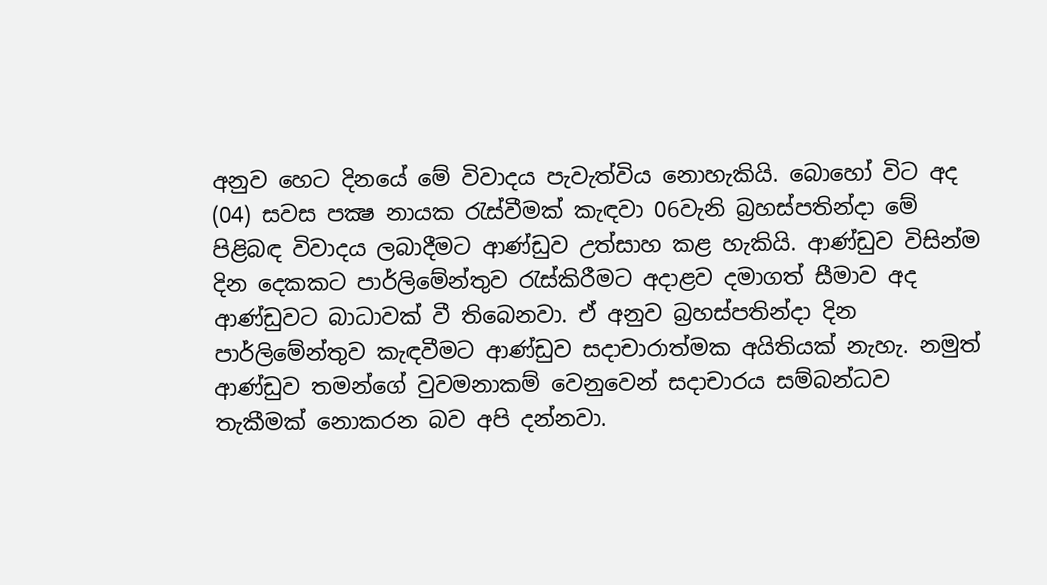අනුව හෙට දිනයේ මේ විවාදය පැවැත්විය නොහැකියි. බොහෝ විට අද (04) සවස පක්‍ෂ නායක රැස්වීමක් කැඳවා 06වැනි බ්‍රහස්පතින්දා මේ පිළිබඳ විවාදය ලබාදීමට ආණ්ඩුව උත්සාහ කළ හැකියි. ආණ්ඩුව විසින්ම දින දෙකකට පාර්ලිමේන්තුව රැස්කිරීමට අදාළව දමාගත් සීමාව අද ආණ්ඩුවට බාධාවක් වී තිබෙනවා. ඒ අනුව බ්‍රහස්පතින්දා දින පාර්ලිමේන්තුව කැඳවීමට ආණ්ඩුව සදාචාරාත්මක අයිතියක් නැහැ. නමුත් ආණ්ඩුව තමන්ගේ වුවමනාකම් වෙනුවෙන් සදාචාරය සම්බන්ධව තැකීමක් නොකරන බව අපි දන්නවා.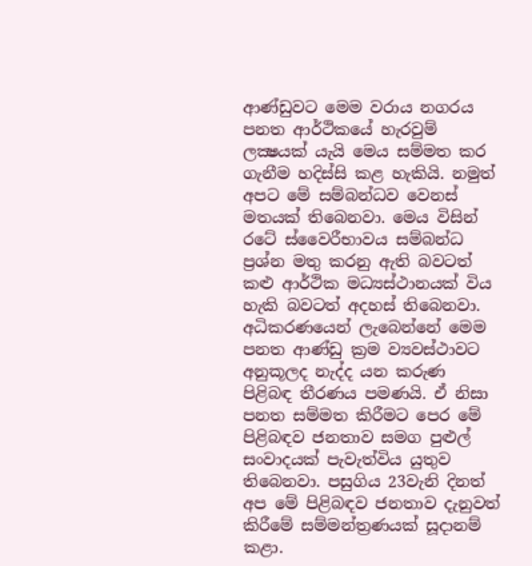ආණ්ඩුවට මෙම වරාය නගරය පනත ආර්ථිකයේ හැරවුම් ලක්‍ෂයක් යැයි මෙය සම්මත කර ගැනීම හදිස්සි කළ හැකියි. නමුත් අපට මේ සම්බන්ධව වෙනස් මතයක් තිබෙනවා. මෙය විසින් රටේ ස්වෛරීභාවය සම්බන්ධ ප්‍රශ්න මතු කරනු ඇති බවටත් කළු ආර්ථික මධ්‍යස්ථානයක් විය හැකි බවටත් අදහස් තිබෙනවා. අධිකරණයෙන් ලැබෙන්නේ මෙම පනත ආණ්ඩු ක්‍රම ව්‍යවස්ථාවට අනුකූලද නැද්ද යන කරුණ පිළිබඳ තීරණය පමණයි. ඒ නිසා පනත සම්මත කිරීමට පෙර මේ පිළිබඳව ජනතාව සමග පුළුල් සංවාදයක් පැවැත්විය යුතුව තිබෙනවා. පසුගිය 23වැනි දිනත් අප මේ පිළිබඳව ජනතාව දැනුවත් කිරීමේ සම්මන්ත්‍රණයක් සූදානම් කළා.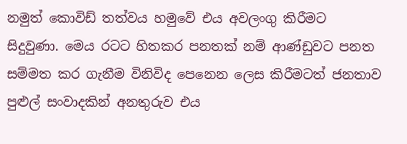නමුත් කොවිඩ් තත්වය හමුවේ එය අවලංගු කිරීමට සිදුවුණා. මෙය රටට හිතකර පනතක් නම් ආණ්ඩුවට පනත සම්මත කර ගැනීම විනිවිද පෙනෙන ලෙස කිරීමටත් ජනතාව පුළුල් සංවාදකින් අනතුරුව එය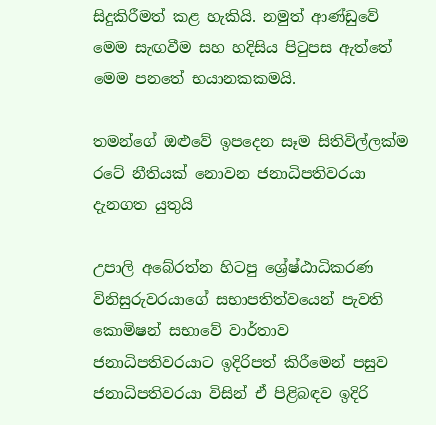සිදුකිරීමත් කළ හැකියි. නමුත් ආණ්ඩුවේ මෙම සැඟවීම සහ හදිසිය පිටුපස ඇත්තේ මෙම පනතේ භයානකකමයි.

තමන්ගේ ඔළුවේ ඉපදෙන සෑම සිතිවිල්ලක්ම රටේ නීතියක් නොවන ජනාධිපතිවරයා දැනගත යුතුයි

උපාලි අබේරත්න හිටපු ශ්‍රේෂ්ඨාධිකරණ විනිසුරුවරයාගේ සභාපතිත්වයෙන් පැවති කොමිෂන් සභාවේ වාර්තාව ජනාධිපතිවරයාට ඉදිරිපත් කිරීමෙන් පසුව ජනාධිපතිවරයා විසින් ඒ පිළිබඳව ඉදිරි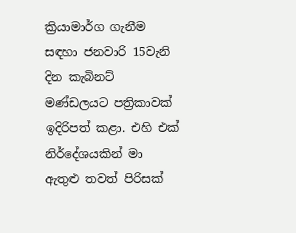ක්‍රියාමාර්ග ගැනීම සඳහා ජනවාරි 15වැනි දින කැබිනට් මණ්ඩලයට පත්‍රිකාවක් ඉදිරිපත් කළා. එහි එක් නිර්දේශයකින් මා ඇතුළු තවත් පිරිසක්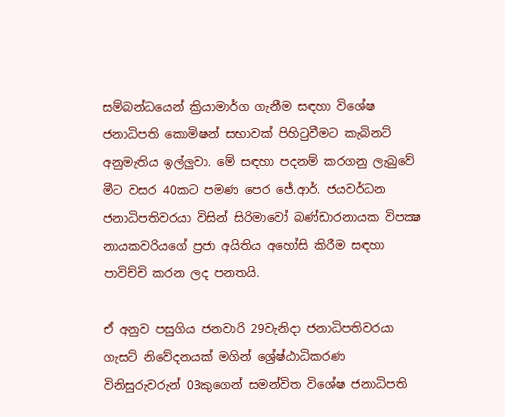සම්බන්ධයෙන් ක්‍රියාමාර්ග ගැනීම සඳහා විශේෂ ජනාධිපති කොමිෂන් සභාවක් පිහිටුවීමට කැබිනට් අනුමැතිය ඉල්ලුවා. මේ සඳහා පදනම් කරගනු ලැබුවේ මීට වසර 40කට පමණ පෙර ජේ.ආර්. ජයවර්ධන ජනාධිපතිවරයා විසින් සිරිමාවෝ බණ්ඩාරනායක විපක්‍ෂ නායකවරියගේ ප්‍රජා අයිතිය අහෝසි කිරීම සඳහා පාවිච්චි කරන ලද පනතයි.

ඒ අනුව පසුගිය ජනවාරි 29වැනිදා ජනාධිපතිවරයා ගැසට් නිවේදනයක් මගින් ශ්‍රේෂ්ඨාධිකරණ විනිසුරුවරුන් 03කුගෙන් සමන්විත විශේෂ ජනාධිපති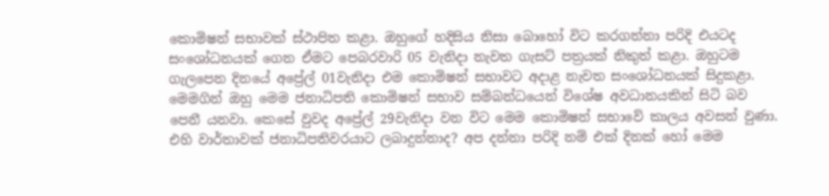කොමිෂන් සභාවක් ස්ථාපිත කළා. ඔහුගේ හදිසිය නිසා බොහෝ විට කරගන්නා පරිදි එයටද සංශෝධනයක් ගෙන ඒමට පෙබරවාරි 05 වැනිදා නැවත ගැසට් පත්‍රයක් නිකුත් කළා. ඔහුටම ගැලපෙන දිනයේ අප්‍රේල් 01වැනිදා එම කොමිෂන් සභාවට අදාළ නැවත සංශෝධනයක් සිදුකළා. මෙමගින් ඔහු මෙම ජනාධිපති කොමිෂන් සභාව සම්බන්ධයෙන් විශේෂ අවධානයකින් සිටි බව පෙනී යනවා. කෙසේ වුවද අප්‍රේල් 29වැනිදා වන විට මෙම කොමිෂන් සභාවේ කාලය අවසන් වුණා. එහි වාර්තාවක් ජනාධිපතිවරයාට ලබාදුන්නාද? අප දන්නා පරිදි නම් එක් දිනක් හෝ මෙම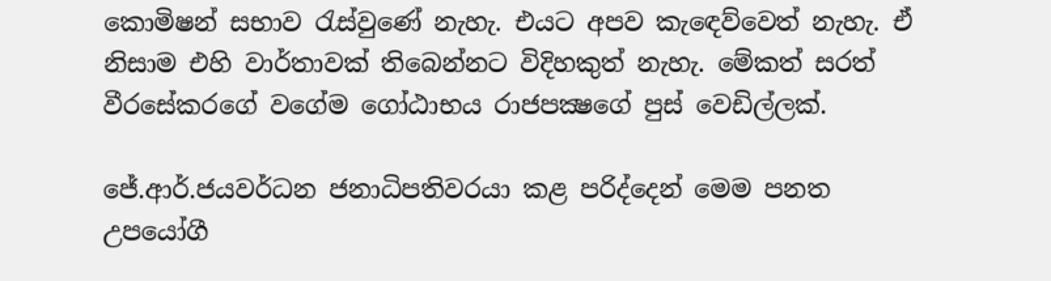කොමිෂන් සභාව රැස්වුණේ නැහැ. එයට අපව කැඳෙව්වෙත් නැහැ. ඒ නිසාම එහි වාර්තාවක් තිබෙන්නට විදිහකුත් නැහැ. මේකත් සරත් වීරසේකරගේ වගේම ගෝඨාභය රාජපක්‍ෂගේ පුස් වෙඩිල්ලක්.

ජේ.ආර්.ජයවර්ධන ජනාධිපතිවරයා කළ පරිද්දෙන් මෙම පනත උපයෝගී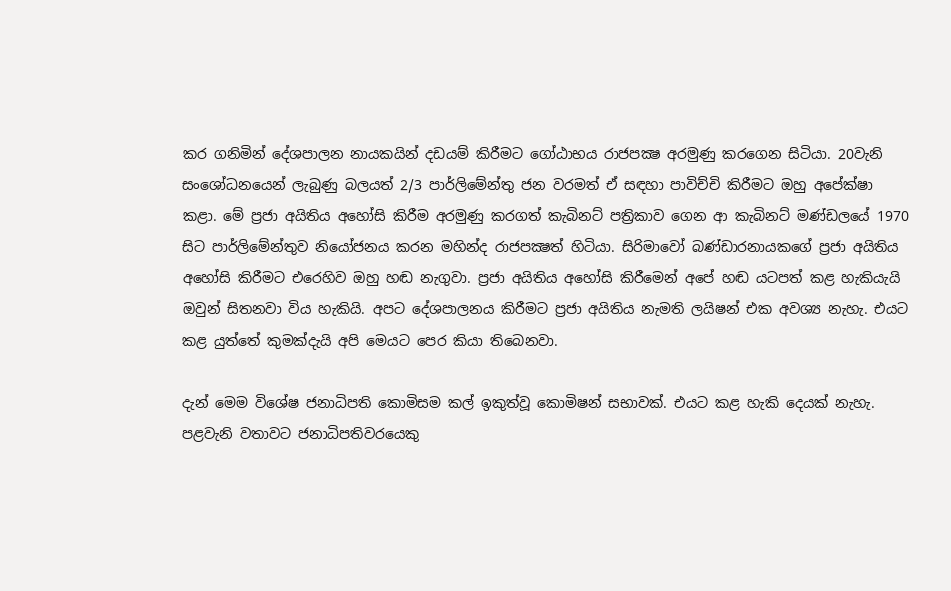කර ගනිමින් දේශපාලන නායකයින් දඩයම් කිරීමට ගෝඨාභය රාජපක්‍ෂ අරමුණු කරගෙන සිටියා. 20වැනි සංශෝධනයෙන් ලැබුණු බලයත් 2/3 පාර්ලිමේන්තු ජන වරමත් ඒ සඳහා පාවිච්චි කිරීමට ඔහු අපේක්ෂා කළා. මේ ප්‍රජා අයිතිය අහෝසි කිරීම අරමුණු කරගත් කැබිනට් පත්‍රිකාව ගෙන ආ කැබිනට් මණ්ඩලයේ 1970 සිට පාර්ලිමේන්තුව නියෝජනය කරන මහින්ද රාජපක්‍ෂත් හිටියා. සිරිමාවෝ බණ්ඩාරනායකගේ ප්‍රජා අයිතිය අහෝසි කිරීමට එරෙහිව ඔහු හඬ නැගුවා. ප්‍රජා අයිතිය අහෝසි කිරීමෙන් අපේ හඬ යටපත් කළ හැකියැයි ඔවුන් සිතනවා විය හැකියි. අපට දේශපාලනය කිරීමට ප්‍රජා අයිතිය නැමති ලයිෂන් එක අවශ්‍ය නැහැ. එයට කළ යුත්තේ කුමක්දැයි අපි මෙයට පෙර කියා තිබෙනවා.

දැන් මෙම විශේෂ ජනාධිපති කොමිසම කල් ඉකුත්වූ කොමිෂන් සභාවක්. එයට කළ හැකි දෙයක් නැහැ. පළවැනි වතාවට ජනාධිපතිවරයෙකු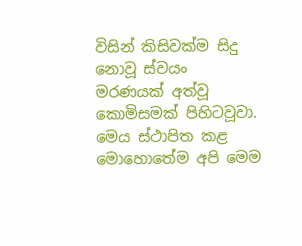විසින් කිසිවක්ම සිදු නොවූ ස්වයං මරණයක් අත්වූ කොමිසමක් පිහිටවූවා. මෙය ස්ථාපිත කළ මොහොතේම අපි මෙම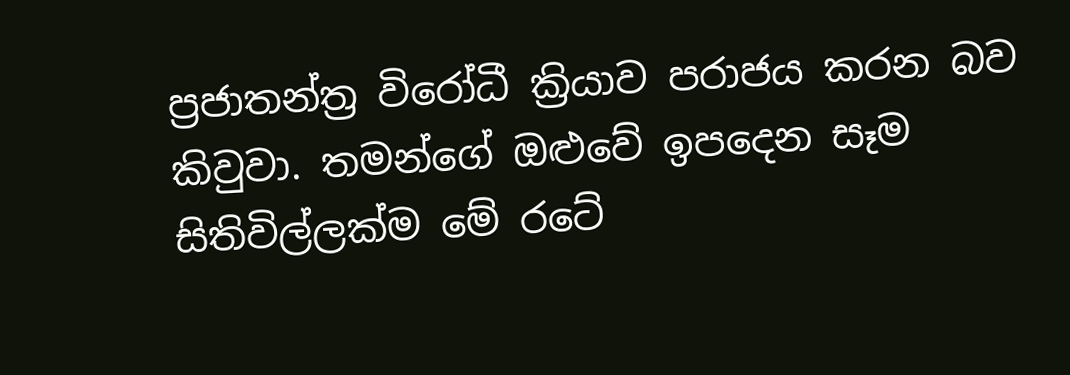ප්‍රජාතන්ත්‍ර විරෝධී ක්‍රියාව පරාජය කරන බව කිවුවා. තමන්ගේ ඔළුවේ ඉපදෙන සෑම සිතිවිල්ලක්ම මේ රටේ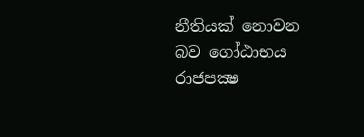නීතියක් නොවන බව ගෝඨාභය රාජපක්‍ෂ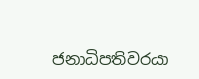ජනාධිපතිවරයා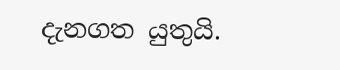දැනගත යුතුයි.